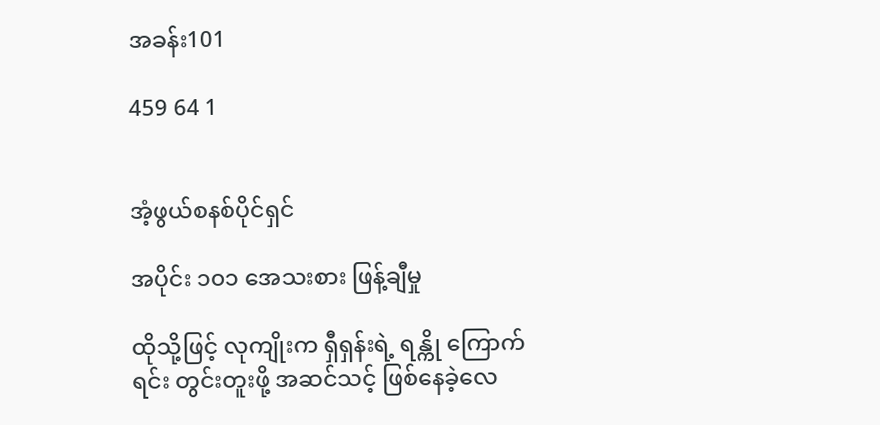အခန်း101

459 64 1


အံ့ဖွယ်စနစ်ပိုင်ရှင်

အပိုင်း ၁၀၁ အေသးစား ဖြန့်ချီမှု

ထိုသို့ဖြင့် လုကျိုးက ရှီရှန်းရဲ့ ရန္ကို ကြောက်ရင်း တွင်းတူးဖို့ အဆင်သင့် ဖြစ်နေခဲ့လေ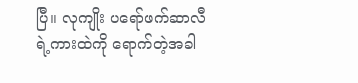ပြီ။ လုကျိုး ပရော်ဖက်ဆာလီရဲ့ကားထဲကို ရောက်တဲ့အခါ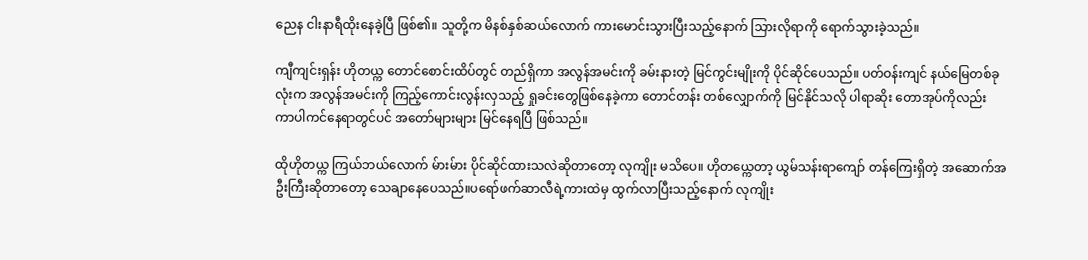ညေန ငါးနာရီထိုးနေခဲ့ပြီ ဖြစ်၏။ သူတို့က မိနစ်နှစ်ဆယ်လောက် ကားမောင်းသွားပြီးသည့်နောက် သြားလိုရာကို ရောက်သွားခဲ့သည်။

ကျီကျင်းရှန်း ဟိုတယ္က တောင်စောင်းထိပ်တွင် တည်ရှိကာ အလွန်အမင်းကို ခမ်းနားတဲ့ မြင်ကွင်းမျိုးကို ပိုင်ဆိုင်ပေသည်။ ပတ်ဝန်းကျင် နယ်မြေတစ်ခုလုံးက အလွန်အမင်းကို ကြည့်ကောင်းလွန်းလှသည့် ရှုခင်းတွေဖြစ်နေခဲ့ကာ တောင်တန်း တစ်လျှောက်ကို မြင်နိုင်သလို ပါရာဆိုး တောအုပ်ကိုလည်း ကာပါကင်နေရာတွင်ပင် အတော်များများ မြင်နေရပြီ ဖြစ်သည်။

ထိုဟိုတယ္က ကြယ်ဘယ်လောက် မ်ားမ်ား ပိုင်ဆိုင်ထားသလဲဆိုတာတော့ လုကျိုး မသိပေ။ ဟိုတယ္ကေတာ့ ယွမ်သန်းရာကျော် တန်ကြေးရှိတဲ့ အဆောက်အဦးကြီးဆိုတာတော့ သေချာနေပေသည်။ပရော်ဖက်ဆာလီရဲ့ကားထဲမှ ထွက်လာပြီးသည့်နောက် လုကျိုး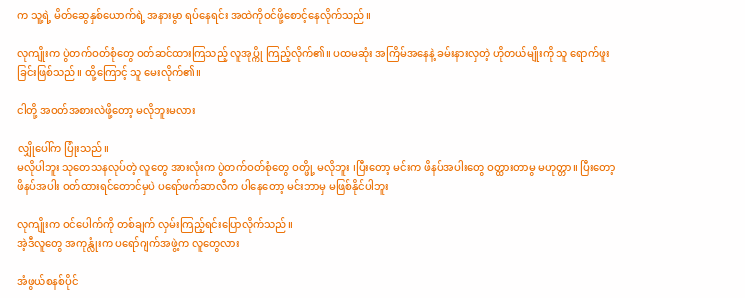က သူ့ရဲ့ မိတ်ဆွေနှစ်ယောက်ရဲ့ အနားမွာ ရပ်နေရင်း အထဲကိုဝင်ဖို့စောင့်နေလိုက်သည်။

လုကျိုးက ပွဲတက်ဝတ်စုံတွေ ဝတ်ဆင်ထားကြသည့် လူအုပ္ကို ကြည့်လိုက်၏။ ပထမဆုံး အကြိမ်အနေနဲ့ ခမ်းနားလှတဲ့ ဟိုတယ်မျိုးကို သူ ရောက်ဖူးခြင်းဖြစ်သည်။ ထို့ကြောင့် သူ မေးလိုက်၏။

ငါတို့ အဝတ်အစားလဲဖို့တော့ မလိုဘူးမလား

လျှိုပေါ်က ပြုံးသည်။
မလိုပါဘူး သုတေသနလုပ်တဲ့ လူတွေ အားလုံးက ပွဲတက်ဝတ်စုံတွေ ဝတ္ဖို့ မလိုဘူး ၊ပြီးတော့ မင်းက ဖိနပ်အပါးတွေ ဝတ္ထားတာမွ မဟုတ္တာ။ ပြီးတော့ ဖိနပ်အပါး ဝတ်ထားရင်တောင်မှပဲ ပရော်ဖက်ဆာလီက ပါနေတော့ မင်းဘာမှ မဖြစ်နိုင်ပါဘူး

လုကျိုးက ဝင်ပေါက်ကို တစ်ချက် လှမ်းကြည့်ရင်းပြောလိုက်သည်။
အဲ့ဒီလူတွေ အကုန္လုံးက ပရော်ဂျက်အဖွဲ့က လူတွေလား

အံဖွယ်စနစ်ပိုင်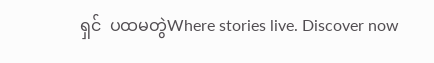ရှင်  ပထမတွဲWhere stories live. Discover now